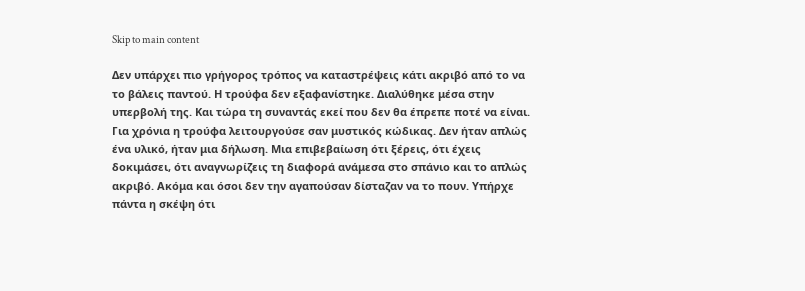Skip to main content

Δεν υπάρχει πιο γρήγορος τρόπος να καταστρέψεις κάτι ακριβό από το να το βάλεις παντού. Η τρούφα δεν εξαφανίστηκε. Διαλύθηκε μέσα στην υπερβολή της. Και τώρα τη συναντάς εκεί που δεν θα έπρεπε ποτέ να είναι. Για χρόνια η τρούφα λειτουργούσε σαν μυστικός κώδικας. Δεν ήταν απλώς ένα υλικό, ήταν μια δήλωση. Μια επιβεβαίωση ότι ξέρεις, ότι έχεις δοκιμάσει, ότι αναγνωρίζεις τη διαφορά ανάμεσα στο σπάνιο και το απλώς ακριβό. Ακόμα και όσοι δεν την αγαπούσαν δίσταζαν να το πουν. Υπήρχε πάντα η σκέψη ότι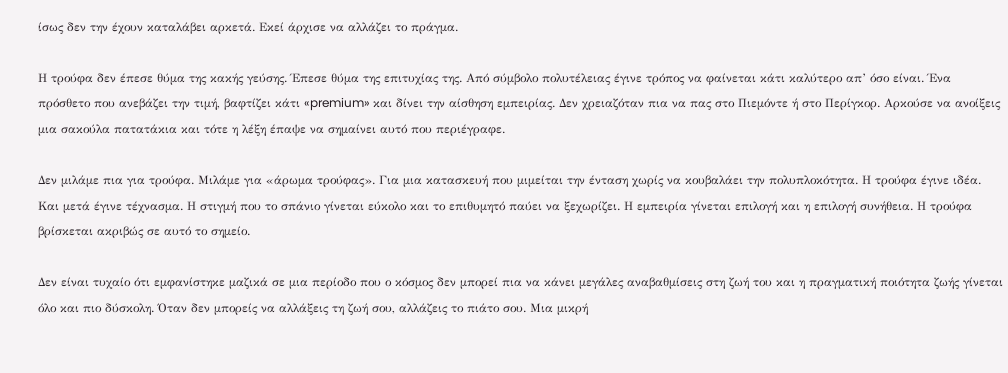ίσως δεν την έχουν καταλάβει αρκετά. Εκεί άρχισε να αλλάζει το πράγμα.

Η τρούφα δεν έπεσε θύμα της κακής γεύσης. Έπεσε θύμα της επιτυχίας της. Από σύμβολο πολυτέλειας έγινε τρόπος να φαίνεται κάτι καλύτερο απ’ όσο είναι. Ένα πρόσθετο που ανεβάζει την τιμή, βαφτίζει κάτι «premium» και δίνει την αίσθηση εμπειρίας. Δεν χρειαζόταν πια να πας στο Πιεμόντε ή στο Περίγκορ. Αρκούσε να ανοίξεις μια σακούλα πατατάκια και τότε η λέξη έπαψε να σημαίνει αυτό που περιέγραφε.

Δεν μιλάμε πια για τρούφα. Μιλάμε για «άρωμα τρούφας». Για μια κατασκευή που μιμείται την ένταση χωρίς να κουβαλάει την πολυπλοκότητα. Η τρούφα έγινε ιδέα. Και μετά έγινε τέχνασμα. Η στιγμή που το σπάνιο γίνεται εύκολο και το επιθυμητό παύει να ξεχωρίζει. Η εμπειρία γίνεται επιλογή και η επιλογή συνήθεια. Η τρούφα βρίσκεται ακριβώς σε αυτό το σημείο.

Δεν είναι τυχαίο ότι εμφανίστηκε μαζικά σε μια περίοδο που ο κόσμος δεν μπορεί πια να κάνει μεγάλες αναβαθμίσεις στη ζωή του και η πραγματική ποιότητα ζωής γίνεται όλο και πιο δύσκολη. Όταν δεν μπορείς να αλλάξεις τη ζωή σου, αλλάζεις το πιάτο σου. Μια μικρή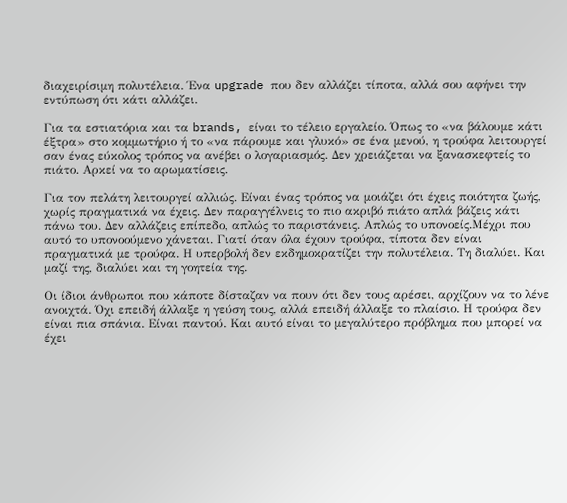διαχειρίσιμη πολυτέλεια. Ένα upgrade που δεν αλλάζει τίποτα, αλλά σου αφήνει την εντύπωση ότι κάτι αλλάζει.

Για τα εστιατόρια και τα brands, είναι το τέλειο εργαλείο. Όπως το «να βάλουμε κάτι έξτρα» στο κομμωτήριο ή το «να πάρουμε και γλυκό» σε ένα μενού, η τρούφα λειτουργεί σαν ένας εύκολος τρόπος να ανέβει ο λογαριασμός. Δεν χρειάζεται να ξανασκεφτείς το πιάτο. Αρκεί να το αρωματίσεις.

Για τον πελάτη λειτουργεί αλλιώς. Είναι ένας τρόπος να μοιάζει ότι έχεις ποιότητα ζωής, χωρίς πραγματικά να έχεις. Δεν παραγγέλνεις το πιο ακριβό πιάτο απλά βάζεις κάτι πάνω του. Δεν αλλάζεις επίπεδο, απλώς το παριστάνεις. Απλώς το υπονοείς.Μέχρι που αυτό το υπονοούμενο χάνεται. Γιατί όταν όλα έχουν τρούφα, τίποτα δεν είναι πραγματικά με τρούφα. Η υπερβολή δεν εκδημοκρατίζει την πολυτέλεια. Τη διαλύει. Και μαζί της, διαλύει και τη γοητεία της.

Οι ίδιοι άνθρωποι που κάποτε δίσταζαν να πουν ότι δεν τους αρέσει, αρχίζουν να το λένε ανοιχτά. Όχι επειδή άλλαξε η γεύση τους, αλλά επειδή άλλαξε το πλαίσιο. Η τρούφα δεν είναι πια σπάνια. Είναι παντού. Και αυτό είναι το μεγαλύτερο πρόβλημα που μπορεί να έχει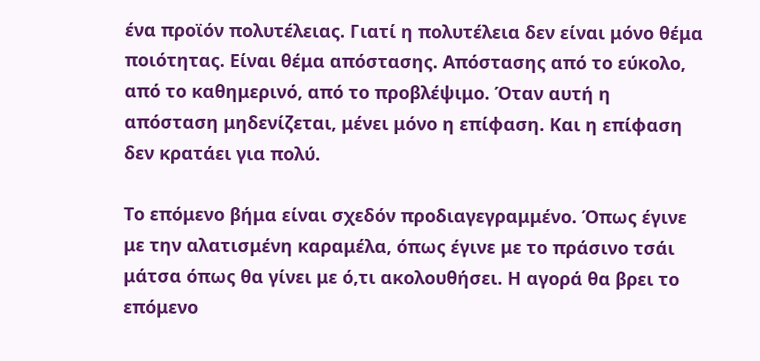ένα προϊόν πολυτέλειας. Γιατί η πολυτέλεια δεν είναι μόνο θέμα ποιότητας. Είναι θέμα απόστασης. Απόστασης από το εύκολο, από το καθημερινό, από το προβλέψιμο. Όταν αυτή η απόσταση μηδενίζεται, μένει μόνο η επίφαση. Και η επίφαση δεν κρατάει για πολύ.

Το επόμενο βήμα είναι σχεδόν προδιαγεγραμμένο. Όπως έγινε με την αλατισμένη καραμέλα, όπως έγινε με το πράσινο τσάι μάτσα όπως θα γίνει με ό,τι ακολουθήσει. Η αγορά θα βρει το επόμενο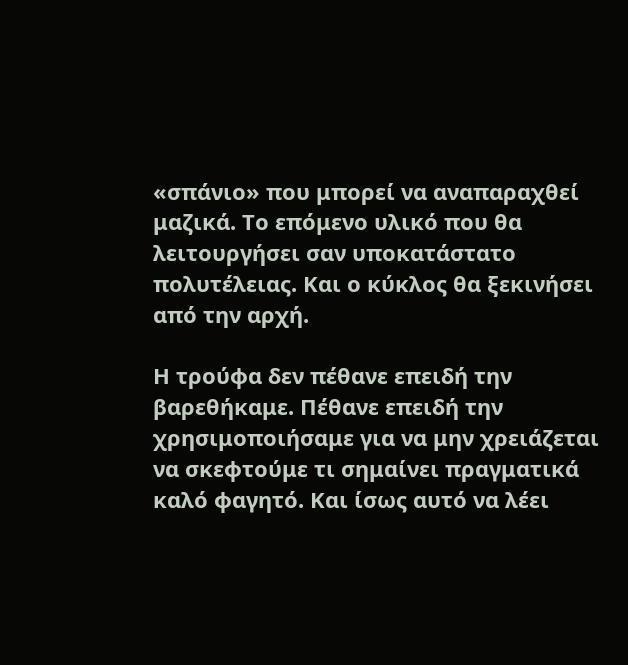«σπάνιο» που μπορεί να αναπαραχθεί μαζικά. Το επόμενο υλικό που θα λειτουργήσει σαν υποκατάστατο πολυτέλειας. Και ο κύκλος θα ξεκινήσει από την αρχή.

Η τρούφα δεν πέθανε επειδή την βαρεθήκαμε. Πέθανε επειδή την χρησιμοποιήσαμε για να μην χρειάζεται να σκεφτούμε τι σημαίνει πραγματικά καλό φαγητό. Και ίσως αυτό να λέει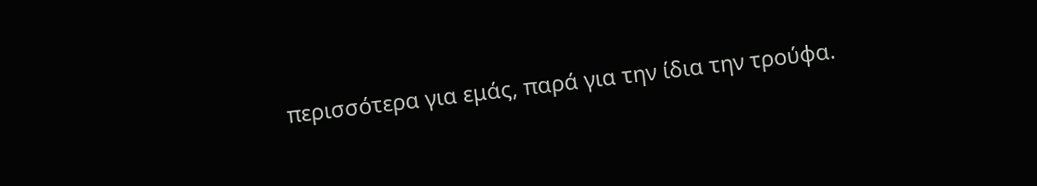περισσότερα για εμάς, παρά για την ίδια την τρούφα.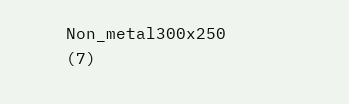Non_metal300x250 (7)